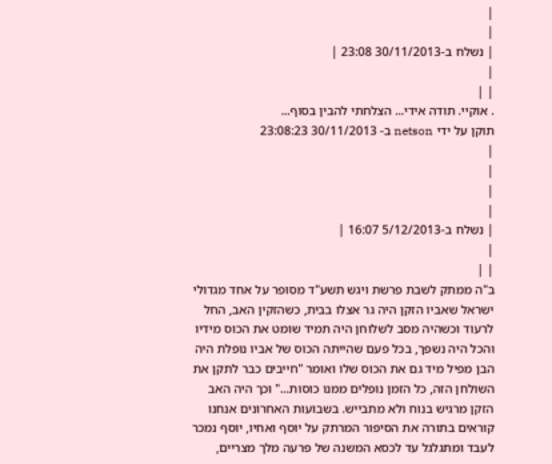|
|
| נשלח ב-30/11/2013 23:08 |
|
| |
. אוקיי. תודה אידי... הצלחתי להבין בסוף...
תוקן על ידי netson ב- 30/11/2013 23:08:23
|
|
|
|
| נשלח ב-5/12/2013 16:07 |
|
| |
ב"ה ממתק לשבת פרשת ויגש תשע"ד מסופר על אחד מגדולי ישראל שאביו הזקן היה גר אצלו בבית, כשהזקין האב, החל לרעוד וכשהיה מסב לשלוחן היה תמיד שומט את הכוס מידיו והכל היה נשפך, בכל פעם שהייתה הכוס של אביו נופלת היה הבן מפיל מיד גם את הכוס שלו ואומר "חייבים כבר לתקן את השולחן הזה, כל הזמן נופלים ממנו כוסות..." וכך היה האב הזקן מרגיש בנוח ולא מתבייש. בשבועות האחרונים אנחנו קוראים בתורה את הסיפור המרתק על יוסף ואחיו, יוסף נמכר לעבד ומתגלגל עד לכסא המשנה של פרעה מלך מצריים,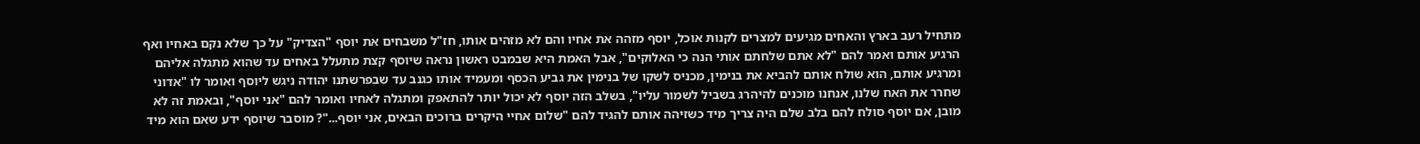מתחיל רעב בארץ והאחים מגיעים למצרים לקנות אוכל, יוסף מזהה את אחיו והם לא מזהים אותו, חז"ל משבחים את יוסף "הצדיק" על כך שלא נקם באחיו ואף הרגיע אותם ואמר להם "לא אתם שלחתם אותי הנה כי האלוקים", אבל האמת היא שבמבט ראשון נראה שיוסף קצת מתעלל באחים עד שהוא מתגלה אליהם ומרגיע אותם, הוא שולח אותם להביא את בנימין, מכניס לשקו של בנימין את גביע הכסף ומעמיד אותו כגנב עד שבפרשתנו יהודה ניגש ליוסף ואומר לו "אדוני שחרר את האח שלנו, אנחנו מוכנים להיהרג בשביל לשמור עליו", בשלב הזה יוסף לא יכול יותר להתאפק ומתגלה לאחיו ואומר להם "אני יוסף", ובאמת זה לא מובן, אם יוסף סולח להם בלב שלם היה צריך מיד כשזיהה אותם להגיד להם "שלום אחיי היקרים ברוכים הבאים, אני יוסף..."? מוסבר שיוסף ידע שאם הוא מיד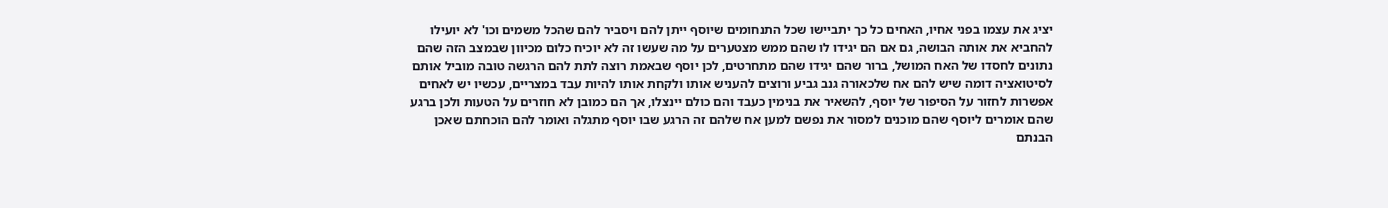יציג את עצמו בפני אחיו, האחים כל כך יתביישו שכל התנחומים שיוסף ייתן להם ויסביר להם שהכל משמים וכו' לא יועילו להחביא את אותה הבושה, גם אם הם יגידו לו שהם ממש מצטערים על מה שעשו זה לא יוכיח כלום מכיוון שבמצב הזה שהם נתונים לחסדו של האח המושל, ברור שהם יגידו שהם מתחרטים, לכן יוסף שבאמת רוצה לתת להם הרגשה טובה מוביל אותם לסיטואציה דומה שיש להם אח שלכאורה גנב גביע ורוצים להעניש אותו ולקחת אותו להיות עבד במצריים, עכשיו יש לאחים אפשרות לחזור על הסיפור של יוסף, להשאיר את בנימין כעבד והם כולם יינצלו, אך הם כמובן לא חוזרים על הטעות ולכן ברגע שהם אומרים ליוסף שהם מוכנים למסור את נפשם למען אח שלהם זה הרגע שבו יוסף מתגלה ואומר להם הוכחתם שאכן הבנתם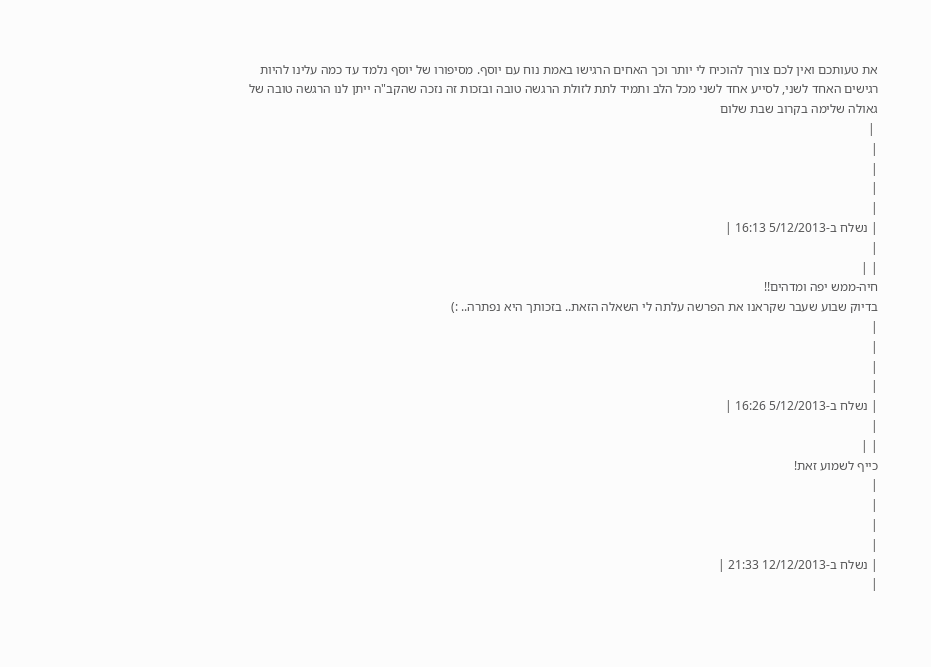את טעותכם ואין לכם צורך להוכיח לי יותר וכך האחים הרגישו באמת נוח עם יוסף. מסיפורו של יוסף נלמד עד כמה עלינו להיות רגישים האחד לשני, לסייע אחד לשני מכל הלב ותמיד לתת לזולת הרגשה טובה ובזכות זה נזכה שהקב"ה ייתן לנו הרגשה טובה של גאולה שלימה בקרוב שבת שלום
 |
|
|
|
|
| נשלח ב-5/12/2013 16:13 |
|
| |
חיה-ממש יפה ומדהים!!
בדיוק שבוע שעבר שקראנו את הפרשה עלתה לי השאלה הזאת.. בזכותך היא נפתרה.. :)
|
|
|
|
| נשלח ב-5/12/2013 16:26 |
|
| |
כייף לשמוע זאת!
|
|
|
|
| נשלח ב-12/12/2013 21:33 |
|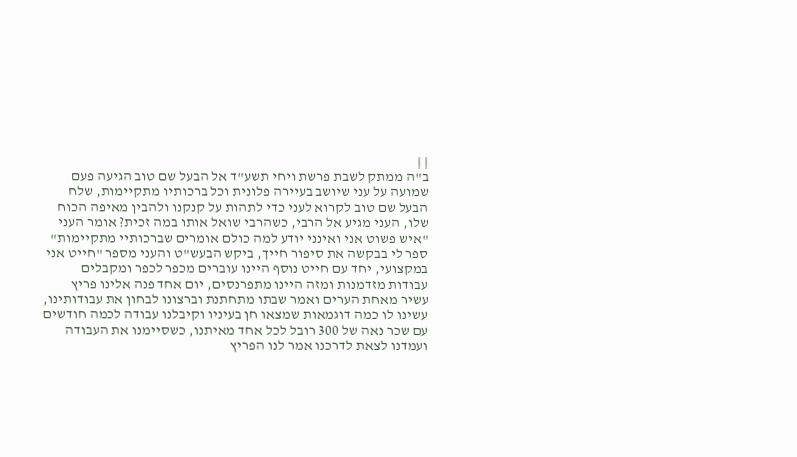| |
ב"ה ממתק לשבת פרשת ויחי תשע"ד אל הבעל שם טוב הגיעה פעם שמועה על עני שיושב בעיירה פלונית וכל ברכותיו מתקיימות, שלח הבעל שם טוב לקרוא לעני כדי לתהות על קנקנו ולהבין מאיפה הכוח שלו, העני מגיע אל הרבי, כשהרבי שואל אותו במה זכית? אומר העני "איש פשוט אני ואינני יודע למה כולם אומרים שברכותיי מתקיימות" ספר לי בבקשה את סיפור חייך, ביקש הבעש"ט והעני מספר "חייט אני במקצועי, יחד עם חייט נוסף היינו עוברים מכפר לכפר ומקבלים עבודות מזדמנות ומזה היינו מתפרנסים, יום אחד פנה אלינו פריץ עשיר מאחת הערים ואמר שבתו מתחתנת וברצונו לבחון את עבודותינו, עשינו לו כמה דוגמאות שמצאו חן בעיניו וקיבלנו עבודה לכמה חודשים עם שכר נאה של 300 רובל לכל אחד מאיתנו, כשסיימנו את העבודה ועמדנו לצאת לדרכנו אמר לנו הפריץ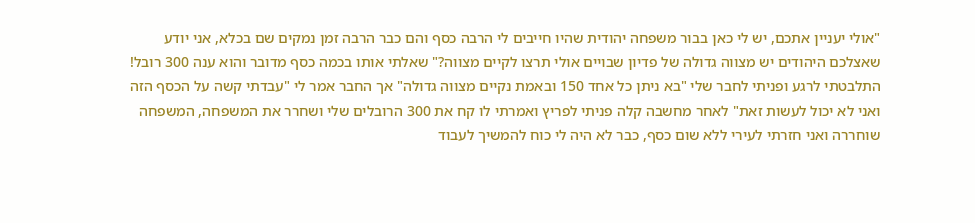"אולי יעניין אתכם, יש לי כאן בבור משפחה יהודית שהיו חייבים לי הרבה כסף והם כבר הרבה זמן נמקים שם בכלא, אני יודע שאצלכם היהודים יש מצווה גדולה של פדיון שבויים אולי תרצו לקיים מצווה?" שאלתי אותו בכמה כסף מדובר והוא ענה 300 רובל! התלבטתי לרגע ופניתי לחבר שלי "בא ניתן כל אחד 150 ובאמת נקיים מצווה גדולה" אך החבר אמר לי "עבדתי קשה על הכסף הזה ואני לא יכול לעשות זאת" לאחר מחשבה קלה פניתי לפריץ ואמרתי לו קח את 300 הרובלים שלי ושחרר את המשפחה, המשפחה שוחררה ואני חזרתי לעירי ללא שום כסף, כבר לא היה לי כוח להמשיך לעבוד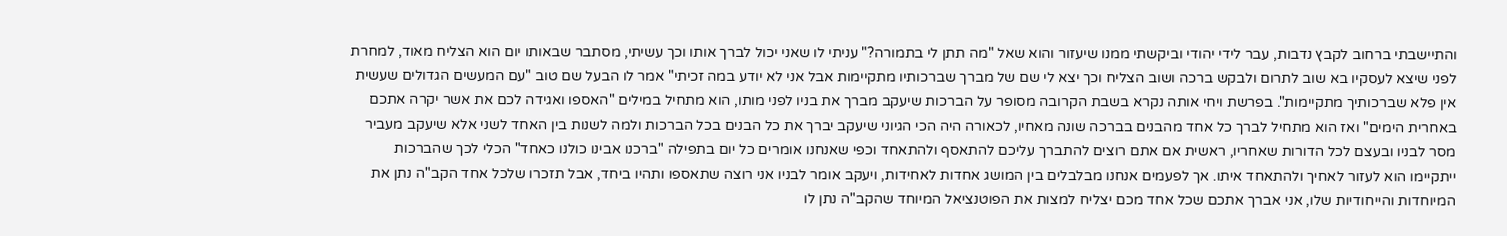והתיישבתי ברחוב לקבץ נדבות, עבר לידי יהודי וביקשתי ממנו שיעזור והוא שאל "מה תתן לי בתמורה?" עניתי לו שאני יכול לברך אותו וכך עשיתי, מסתבר שבאותו יום הוא הצליח מאוד, למחרת לפני שיצא לעסקיו בא שוב לתרום ולבקש ברכה ושוב הצליח וכך יצא לי שם של מברך שברכותיו מתקיימות אבל אני לא יודע במה זכיתי" אמר לו הבעל שם טוב "עם המעשים הגדולים שעשית אין פלא שברכותיך מתקיימות". בפרשת ויחי אותה נקרא בשבת הקרובה מסופר על הברכות שיעקב מברך את בניו לפני מותו, הוא מתחיל במילים "האספו ואגידה לכם את אשר יקרה אתכם באחרית הימים" ואז הוא מתחיל לברך כל אחד מהבנים בברכה שונה מאחיו, לכאורה היה הכי הגיוני שיעקב יברך את כל הבנים בכל הברכות ולמה לשנות בין האחד לשני אלא שיעקב מעביר מסר לבניו ובעצם לכל הדורות שאחריו, ראשית אם אתם רוצים להתברך עליכם להתאסף ולהתאחד וכפי שאנחנו אומרים כל יום בתפילה "ברכנו אבינו כולנו כאחד" הכלי לכך שהברכות ייתקיימו הוא לעזור לאחיך ולהתאחד איתו. אך לפעמים אנחנו מבלבלים בין המושג אחדות לאחידות, ויעקב אומר לבניו אני רוצה שתאספו ותהיו ביחד, אבל תזכרו שלכל אחד הקב"ה נתן את המיוחדות והייחודיות שלו, אני אברך אתכם שכל אחד מכם יצליח למצות את הפוטנציאל המיוחד שהקב"ה נתן לו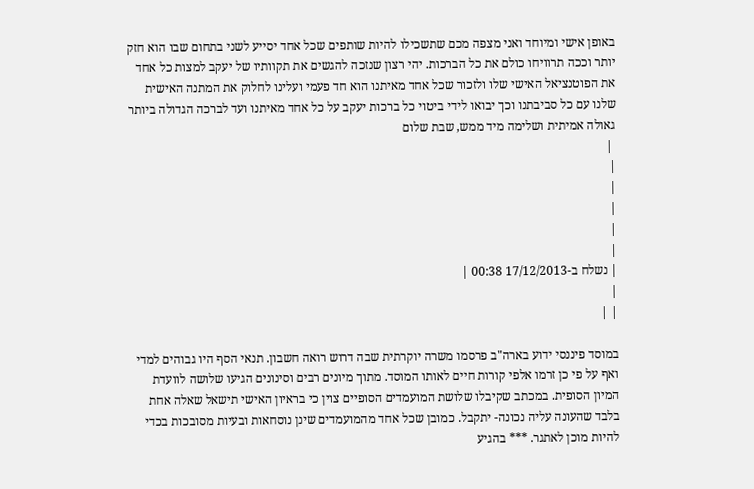באופן אישי ומיוחד ואני מצפה מכם שתשכילו להיות שותפים שכל אחד יסייע לשני בתחום שבו הוא חזק יותר וככה תרוויחו כולם את כל הברכות. יהי רצון שנזכה להגשים את תקוותיו של יעקב למצות כל אחד את הפוטנציאל האישי שלו ולזכור שכל אחד מאיתנו הוא חד פעמי ועלינו לחלוק את המתנה האישית שלנו עם כל סביבתנו וכך יבואו לידי ביטוי כל ברכות יעקב על כל אחד מאיתנו ועד לברכה הגדולה ביותר גאולה אמיתית ושלימה מיד ממש, שבת שלום
 |
|
|
|
|
|
| נשלח ב-17/12/2013 00:38 |
|
| |

במוסד פיננסי ידוע בארה"ב פרסמו משרה יוקרתית שבה דרוש רואה חשבון. תנאי הסף היו גבוהים למדי ואף על פי כן זרמו אלפי קורות חיים לאותו המוסד. מתוך מיונים רבים וסינונים הגיעו שלושה לוועדת המיון הסופית. במכתב שקיבלו שלושת המועמדים הסופיים צוין כי בראיון האישי תישאל שאלה אחת בלבד שהעונה עליה נכונה- יתקבל. כמובן שכל אחד מהמועמדים שינן נוסחאות ובעיות מסובכות בכדי להיות מוכן לאתגר. *** בהגיע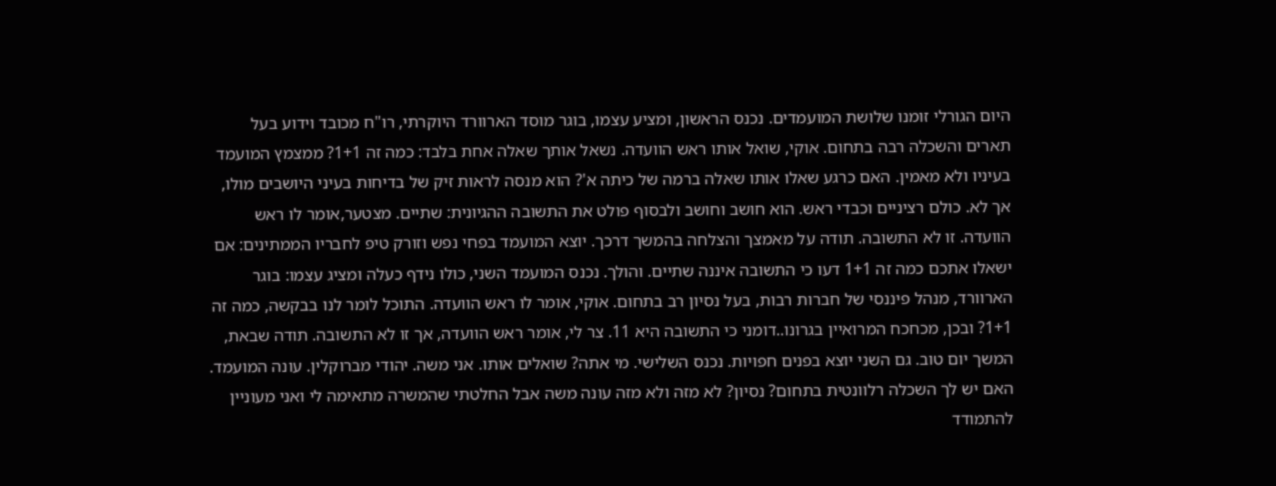היום הגורלי זומנו שלושת המועמדים. נכנס הראשון, ומציע עצמו, בוגר מוסד הארוורד היוקרתי, רו"ח מכובד וידוע בעל תארים והשכלה רבה בתחום. אוקי, שואל אותו ראש הוועדה. נשאל אותך שאלה אחת בלבד: כמה זה 1+1? ממצמץ המועמד בעיניו ולא מאמין. האם כרגע שאלו אותו שאלה ברמה של כיתה א'? הוא מנסה לראות זיק של בדיחות בעיני היושבים מולו, אך לא. כולם רציניים וכבדי ראש. הוא חושב וחושב ולבסוף פולט את התשובה ההגיונית: שתיים. מצטער,אומר לו ראש הוועדה. זו לא התשובה. תודה על מאמצך והצלחה בהמשך דרכך. יוצא המועמד בפחי נפש וזורק טיפ לחבריו הממתינים: אם ישאלו אתכם כמה זה 1+1 דעו כי התשובה איננה שתיים. והולך. נכנס המועמד השני, כולו נידף כעלה ומציג עצמו: בוגר הארוורד, מנהל פיננסי של חברות רבות, בעל נסיון רב בתחום. אוקי, אומר לו ראש הוועדה. התוכל לומר לנו בבקשה, כמה זה 1+1? ובכן, מכחכח המרואיין בגרונו..דומני כי התשובה היא 11. צר לי, אומר ראש הוועדה, אך זו לא התשובה. תודה שבאת, המשך יום טוב. גם השני יוצא בפנים חפויות. נכנס השלישי. מי אתה? שואלים אותו. אני משה. יהודי מברוקלין. עונה המועמד. האם יש לך השכלה רלוונטית בתחום? נסיון? לא מזה ולא מזה עונה משה אבל החלטתי שהמשרה מתאימה לי ואני מעוניין להתמודד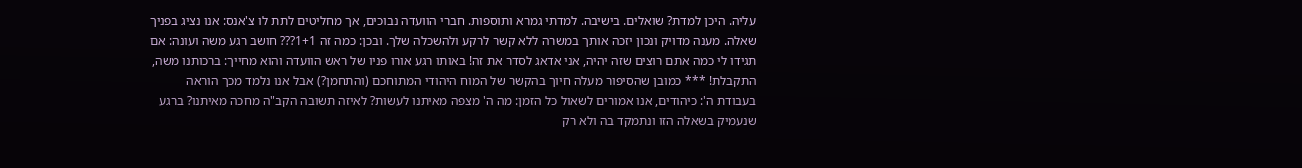עליה. היכן למדת? שואלים. בישיבה. למדתי גמרא ותוספות. חברי הוועדה נבוכים, אך מחליטים לתת לו צ'אנס: אנו נציג בפניך שאלה. מענה מדויק ונכון יזכה אותך במשרה ללא קשר לרקע ולהשכלה שלך. ובכן: כמה זה 1+1??? חושב רגע משה ועונה: אם תגידו לי כמה אתם רוצים שזה יהיה, אני אדאג לסדר את זה! באותו רגע אורו פניו של ראש הוועדה והוא מחייך: ברכותנו משה, התקבלת! *** כמובן שהסיפור מעלה חיוך בהקשר של המוח היהודי המתוחכם (והתחמן?) אבל אנו נלמד מכך הוראה בעבודת ה': כיהודים, אנו אמורים לשאול כל הזמן: מה ה' מצפה מאיתנו לעשות? לאיזה תשובה הקב"ה מחכה מאיתנו? ברגע שנעמיק בשאלה הזו ונתמקד בה ולא רק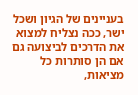בעניינים של הגיון ושכל ישר, ככה נצליח למצוא את הדרכים לביצועה גם אם הן סותרות כל מציאות,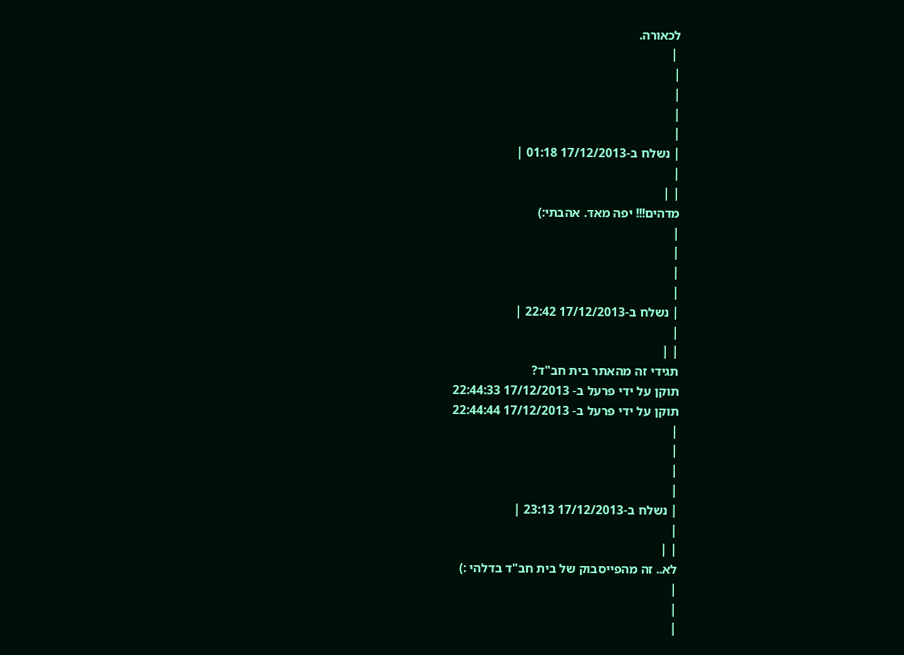לכאורה.
 |
|
|
|
|
| נשלח ב-17/12/2013 01:18 |
|
| |
מדהים!!! יפה מאד. אהבתי:)
|
|
|
|
| נשלח ב-17/12/2013 22:42 |
|
| |
תגידי זה מהאתר בית חב"ד?
תוקן על ידי פרעל ב- 17/12/2013 22:44:33
תוקן על ידי פרעל ב- 17/12/2013 22:44:44
|
|
|
|
| נשלח ב-17/12/2013 23:13 |
|
| |
לא.. זה מהפייסבוק של בית חב"ד בדלהי :)
|
|
|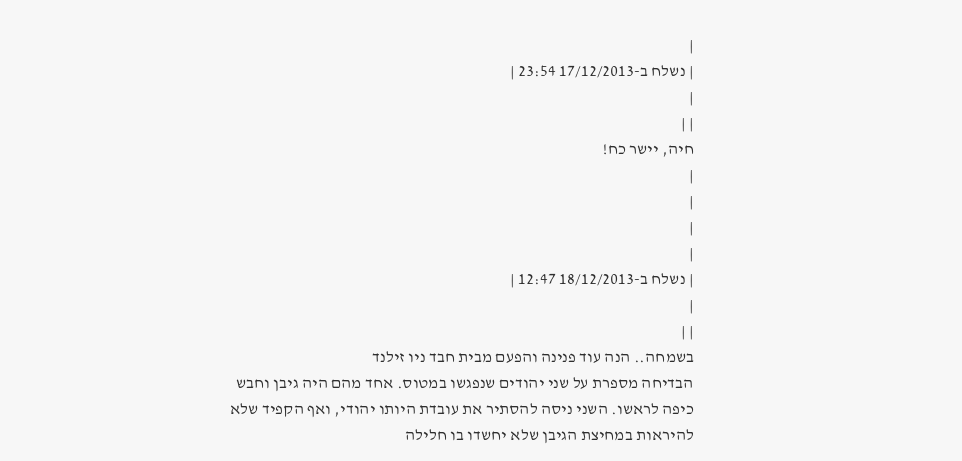|
| נשלח ב-17/12/2013 23:54 |
|
| |
חיה, יישר כח!
|
|
|
|
| נשלח ב-18/12/2013 12:47 |
|
| |
בשמחה.. הנה עוד פנינה והפעם מבית חבד ניו זילנד
הבדיחה מספרת על שני יהודים שנפגשו במטוס. אחד מהם היה גיבן וחבש כיפה לראשו. השני ניסה להסתיר את עובדת היותו יהודי, ואף הקפיד שלא להיראות במחיצת הגיבן שלא יחשדו בו חלילה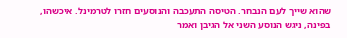שהוא שייך לעם הנבחר. הטיסה התעכבה והנוסעים חזרו לטרמינל. איכשהו, בפינה, ניגש הנוסע השני אל הגיבן ואמר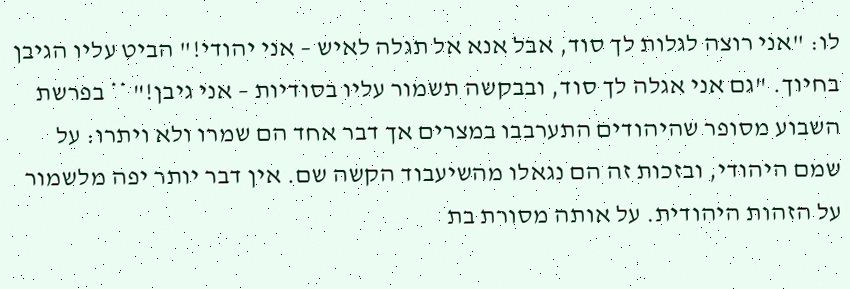לו: "אני רוצה לגלות לך סוד, אבל אנא אל תגלה לאיש – אני יהודי!" הביט עליו הגיבן בחיוך. "גם אני אגלה לך סוד, ובבקשה תשמור עליו בסודיות – אני גיבן!" ** בפרשת השבוע מסופר שהיהודים התערבבו במצרים אך דבר אחד הם שמרו ולא ויתרו: על שמם היהודי, ובזכות זה הם נגאלו מהשיעבוד הקשה שם. אין דבר יותר יפה מלשמור על הזהות היהודית. על אותה מסורת בת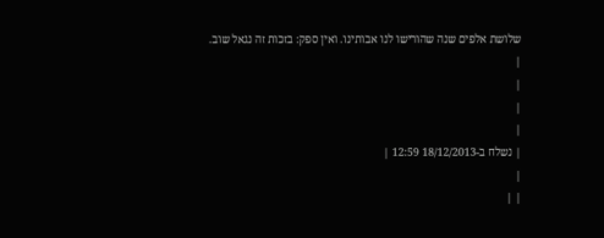שלושת אלפים שנה שהורישו לנו אבותינו. ואין ספק: בזכות זה נגאל שוב.
|
|
|
|
| נשלח ב-18/12/2013 12:59 |
|
| |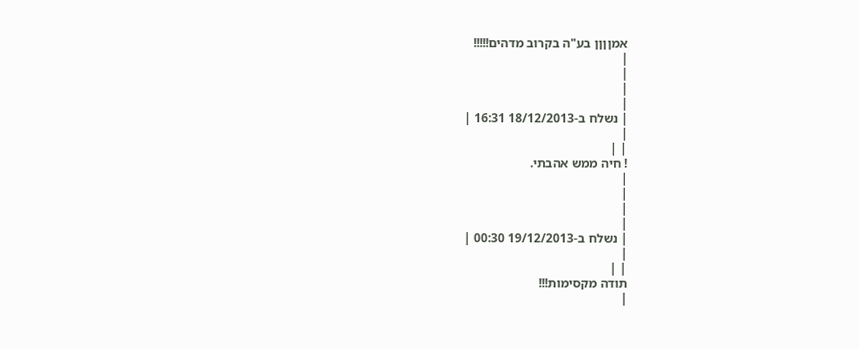אמןןןן בע"ה בקרוב מדהים!!!!!
|
|
|
|
| נשלח ב-18/12/2013 16:31 |
|
| |
! חיה ממש אהבתי.
|
|
|
|
| נשלח ב-19/12/2013 00:30 |
|
| |
תודה מקסימות!!!
|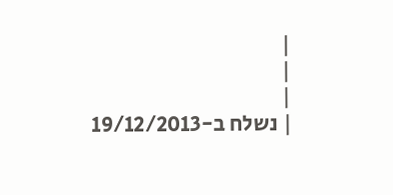|
|
|
| נשלח ב-19/12/2013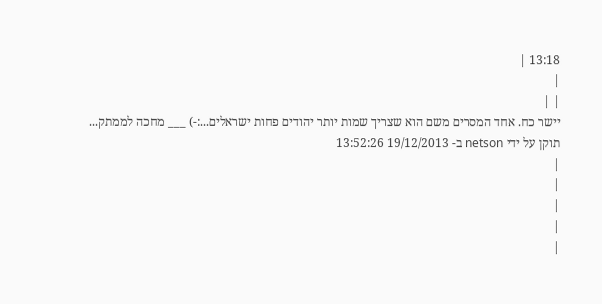13:18 |
|
| |
יישר כח. אחד המסרים משם הוא שצריך שמות יותר יהודים פחות ישראלים...:-) ___ מחכה לממתק...
תוקן על ידי netson ב- 19/12/2013 13:52:26
|
|
|
|
|